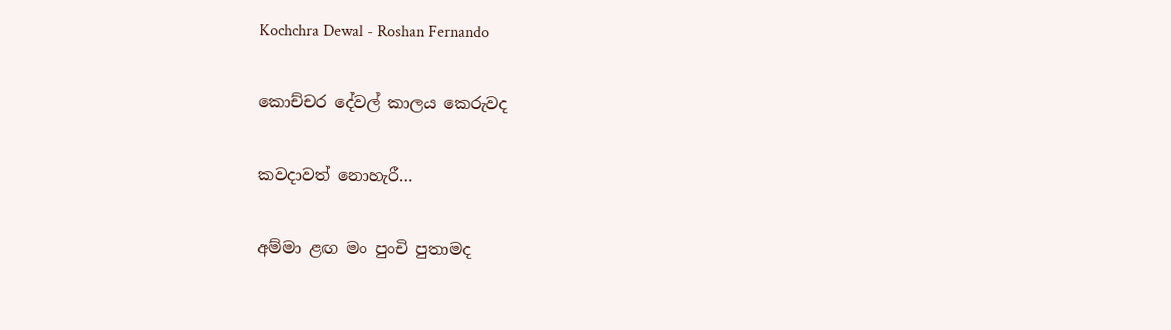Kochchra Dewal - Roshan Fernando

කොච්චර දේවල් කාලය කෙරුවද

කවදාවත් නොහැරී…

අම්මා ළඟ මං පුංචි පුතාමද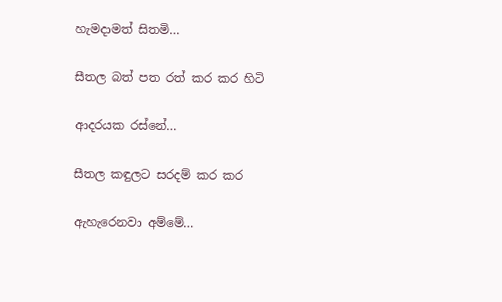හැමදාමත් සිතමි…

සීතල බත් පත රත් කර කර හිටි

ආදරයක රස්නේ…

සීතල කඳුලට සරදම් කර කර

ඇහැරෙනවා අම්මේ…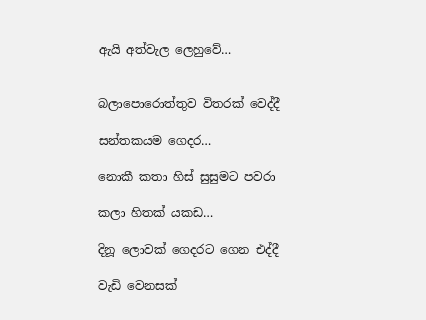ඇයි අත්වැල ලෙහුවේ…


බලාපොරොත්තුව විතරක් වෙද්දී

සන්තකයම ගෙදර…

නොකී කතා හිස් සුසුමට පවරා

කලා හිතක් යකඩ…

දිනූ ලොවක් ගෙදරට ගෙන එද්දී

වැඩි වෙනසක්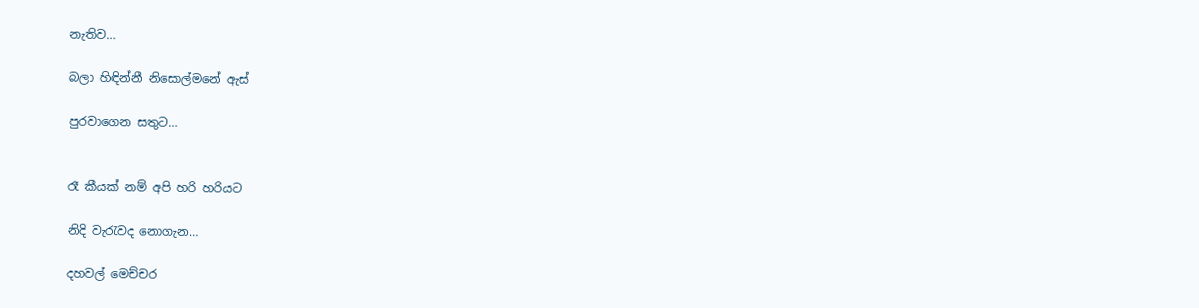නැතිව…

බලා හිඳින්නී නිසොල්මනේ ඇස්

පුරවාගෙන සතුට…


රෑ කීයක් නම් අපි හරි හරියට

නිදි වැරැවද නොගැන…

දහවල් මෙච්චර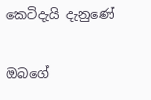කෙටිදැයි දැනුණේ

ඔබගේ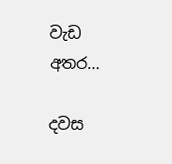වැඩ අතර…

දවස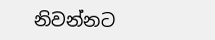නිවන්නට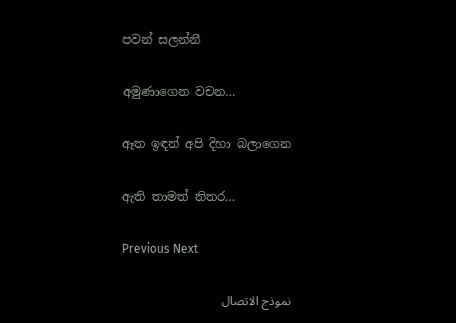පවන් සලන්නී

අමුණාගෙන වචන…

ඈත ඉඳන් අපි දිහා බලාගෙන

ඇති තාමත් නිතර…

Previous Next

نموذج الاتصال